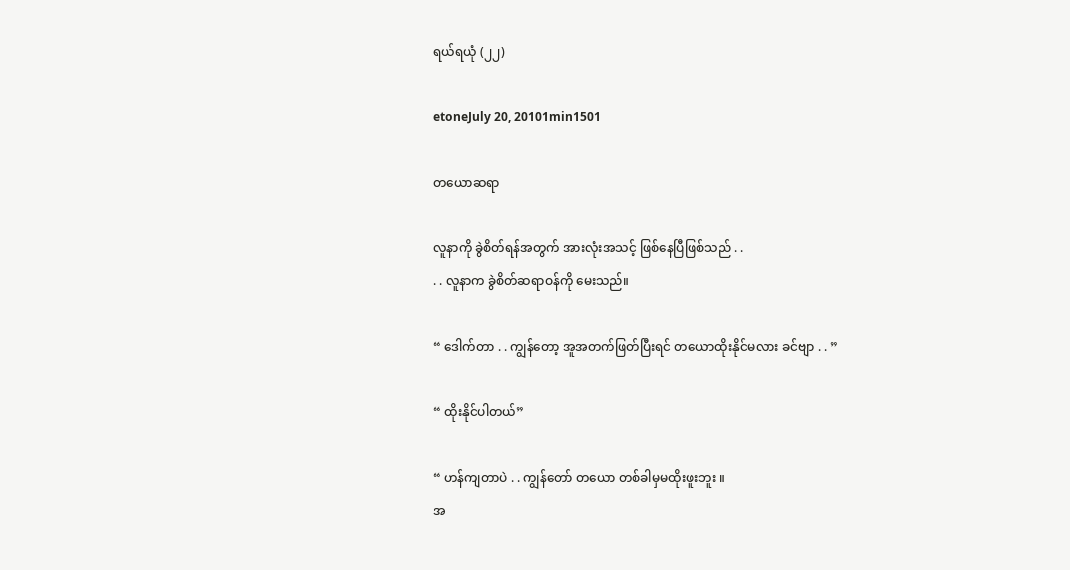ရယ်ရယုံ (၂၂)

etoneJuly 20, 20101min1501

တယောဆရာ

လူနာကို ခွဲစိတ်ရန်အတွက် အားလုံးအသင့် ဖြစ်နေပြီဖြစ်သည် . .
. . လူနာက ခွဲစိတ်ဆရာဝန်ကို မေးသည်။

“ ဒေါက်တာ . . ကျွန်တော့ အူအတက်ဖြတ်ပြီးရင် တယောထိုးနိုင်မလား ခင်ဗျာ . . ”

“ ထိုးနိုင်ပါတယ်”

“ ဟန်ကျတာပဲ . . ကျွန်တော် တယော တစ်ခါမှမထိုးဖူးဘူး ။
အ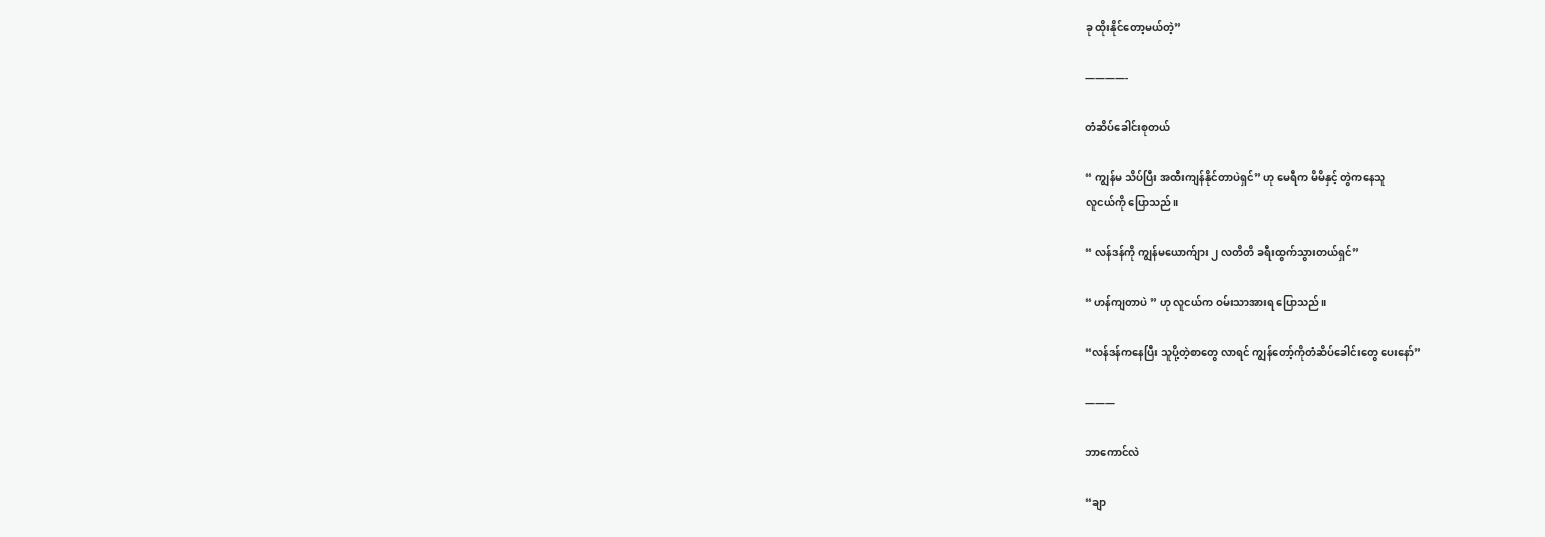ခု ထိုးနိုင်တော့မယ်တဲ့”

————-

တံဆိပ်ခေါင်းစုတယ်

“ ကျွန်မ သိပ်ပြီး အထီးကျန်နိုင်တာပဲရှင်” ဟု မေရီက မိမိနှင့် တွဲကနေသူ
လူငယ်ကို ပြောသည်။

“ လန်ဒန်ကို ကျွန်မယောက်ျား ၂ လတိတိ ခရီးထွက်သွားတယ်ရှင်”

“ ဟန်ကျတာပဲ ” ဟု လူငယ်က ဝမ်းသာအားရ ပြောသည်။

“လန်ဒန်ကနေပြီး သူပို့တဲ့စာတွေ လာရင် ကျွန်တော့်ကိုတံဆိပ်ခေါင်းတွေ ပေးနော်”

———

ဘာကောင်လဲ

“ချာ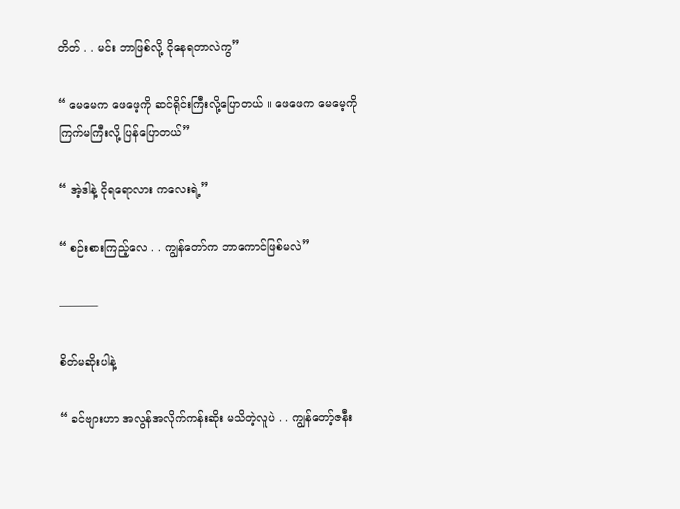တိတ် . . မင်း ဘာဖြစ်လို့ ငိုနေရတာလဲကွ”

“ မေမေက ဖေဖေ့ကို ဆင်ရိုင်းကြီးလို့ပြောတယ် ။ ဖေဖေက မေမေ့ကို
ကြက်မကြီးလို့ ပြန်ပြောတယ်”

“ အဲ့ဒါနဲ့ ငိုရရောလား ကလေးရဲ့”

“ စဉ်းစားကြည့်လေ . . ကျွန်တော်က ဘာကောင်ဖြစ်မလဲ”

———–

စိတ်မဆိုးပါနဲ့

“ ခင်ဗျားဟာ အလွန်အလိုက်ကန်းဆိုး မသိတဲ့လူပဲ . . ကျွန်တော့်ဇနီး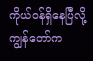ကိုယ်ဝန်ရှိနေပြီလို့ ကျွန်တော်က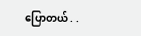ပြောတယ် . .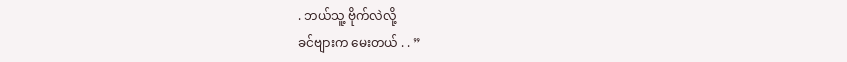. ဘယ်သူ့ ဗိုက်လဲလို့
ခင်ဗျားက မေးတယ် . . ”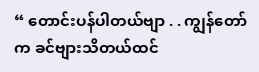“ တောင်းပန်ပါတယ်ဗျာ . . ကျွန်တော်က ခင်ဗျားသိတယ်ထင်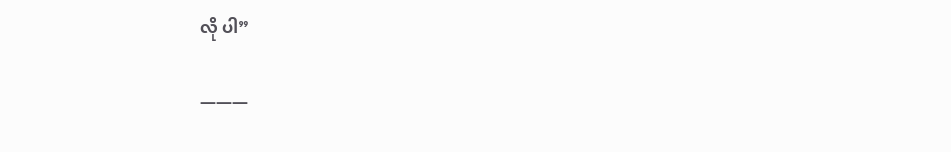လို ပါ”

———